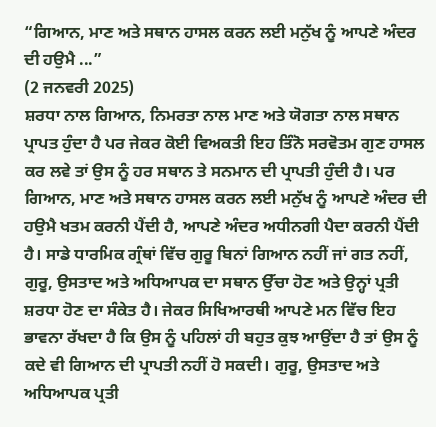“ਗਿਆਨ, ਮਾਣ ਅਤੇ ਸਥਾਨ ਹਾਸਲ ਕਰਨ ਲਈ ਮਨੁੱਖ ਨੂੰ ਆਪਣੇ ਅੰਦਰ ਦੀ ਹਉਮੈ ...”
(2 ਜਨਵਰੀ 2025)
ਸ਼ਰਧਾ ਨਾਲ ਗਿਆਨ, ਨਿਮਰਤਾ ਨਾਲ ਮਾਣ ਅਤੇ ਯੋਗਤਾ ਨਾਲ ਸਥਾਨ ਪ੍ਰਾਪਤ ਹੁੰਦਾ ਹੈ ਪਰ ਜੇਕਰ ਕੋਈ ਵਿਅਕਤੀ ਇਹ ਤਿੰਨੋ ਸਰਵੋਤਮ ਗੁਣ ਹਾਸਲ ਕਰ ਲਵੇ ਤਾਂ ਉਸ ਨੂੰ ਹਰ ਸਥਾਨ ਤੇ ਸਨਮਾਨ ਦੀ ਪ੍ਰਾਪਤੀ ਹੁੰਦੀ ਹੈ। ਪਰ ਗਿਆਨ, ਮਾਣ ਅਤੇ ਸਥਾਨ ਹਾਸਲ ਕਰਨ ਲਈ ਮਨੁੱਖ ਨੂੰ ਆਪਣੇ ਅੰਦਰ ਦੀ ਹਉਮੈ ਖਤਮ ਕਰਨੀ ਪੈਂਦੀ ਹੈ, ਆਪਣੇ ਅੰਦਰ ਅਧੀਨਗੀ ਪੈਦਾ ਕਰਨੀ ਪੈਂਦੀ ਹੈ। ਸਾਡੇ ਧਾਰਮਿਕ ਗ੍ਰੰਥਾਂ ਵਿੱਚ ਗੁਰੂ ਬਿਨਾਂ ਗਿਆਨ ਨਹੀਂ ਜਾਂ ਗਤ ਨਹੀਂ, ਗੁਰੂ, ਉਸਤਾਦ ਅਤੇ ਅਧਿਆਪਕ ਦਾ ਸਥਾਨ ਉੱਚਾ ਹੋਣ ਅਤੇ ਉਨ੍ਹਾਂ ਪ੍ਰਤੀ ਸ਼ਰਧਾ ਹੋਣ ਦਾ ਸੰਕੇਤ ਹੈ। ਜੇਕਰ ਸਿਖਿਆਰਥੀ ਆਪਣੇ ਮਨ ਵਿੱਚ ਇਹ ਭਾਵਨਾ ਰੱਖਦਾ ਹੈ ਕਿ ਉਸ ਨੂੰ ਪਹਿਲਾਂ ਹੀ ਬਹੁਤ ਕੁਝ ਆਉਂਦਾ ਹੈ ਤਾਂ ਉਸ ਨੂੰ ਕਦੇ ਵੀ ਗਿਆਨ ਦੀ ਪ੍ਰਾਪਤੀ ਨਹੀਂ ਹੋ ਸਕਦੀ। ਗੁਰੂ, ਉਸਤਾਦ ਅਤੇ ਅਧਿਆਪਕ ਪ੍ਰਤੀ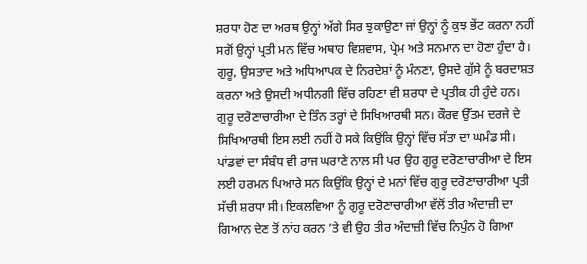ਸ਼ਰਧਾ ਹੋਣ ਦਾ ਅਰਥ ਉਨ੍ਹਾਂ ਅੱਗੇ ਸਿਰ ਝੁਕਾਉਣਾ ਜਾਂ ਉਨ੍ਹਾਂ ਨੂੰ ਕੁਝ ਭੇਂਟ ਕਰਨਾ ਨਹੀਂ ਸਗੋਂ ਉਨ੍ਹਾਂ ਪ੍ਰਤੀ ਮਨ ਵਿੱਚ ਅਥਾਹ ਵਿਸ਼ਵਾਸ, ਪ੍ਰੇਮ ਅਤੇ ਸਨਮਾਨ ਦਾ ਹੋਣਾ ਹੁੰਦਾ ਹੈ। ਗੁਰੂ, ਉਸਤਾਦ ਅਤੇ ਅਧਿਆਪਕ ਦੇ ਨਿਰਦੇਸ਼ਾਂ ਨੂੰ ਮੰਨਣਾ, ਉਸਦੇ ਗੁੱਸੇ ਨੂੰ ਬਰਦਾਸ਼ਤ ਕਰਨਾ ਅਤੇ ਉਸਦੀ ਅਧੀਨਗੀ ਵਿੱਚ ਰਹਿਣਾ ਵੀ ਸ਼ਰਧਾ ਦੇ ਪ੍ਰਤੀਕ ਹੀ ਹੁੰਦੇ ਹਨ। ਗੁਰੂ ਦਰੋਣਾਚਾਰੀਆ ਦੇ ਤਿੰਨ ਤਰ੍ਹਾਂ ਦੇ ਸਿਖਿਆਰਥੀ ਸਨ। ਕੌਰਵ ਉੱਤਮ ਦਰਜੇ ਦੇ ਸਿਖਿਆਰਥੀ ਇਸ ਲਈ ਨਹੀਂ ਹੋ ਸਕੇ ਕਿਉਂਕਿ ਉਨ੍ਹਾਂ ਵਿੱਚ ਸੱਤਾ ਦਾ ਘਮੰਡ ਸੀ। ਪਾਂਡਵਾਂ ਦਾ ਸੰਬੰਧ ਵੀ ਰਾਜ ਘਰਾਣੇ ਨਾਲ ਸੀ ਪਰ ਉਹ ਗੁਰੂ ਦਰੋਣਾਚਾਰੀਆ ਦੇ ਇਸ ਲਈ ਹਰਮਨ ਪਿਆਰੇ ਸਨ ਕਿਉਂਕਿ ਉਨ੍ਹਾਂ ਦੇ ਮਨਾਂ ਵਿੱਚ ਗੁਰੂ ਦਰੋਣਾਚਾਰੀਆ ਪ੍ਰਤੀ ਸੱਚੀ ਸ਼ਰਧਾ ਸੀ। ਇਕਲਵਿਆ ਨੂੰ ਗੁਰੂ ਦਰੋਣਾਚਾਰੀਆ ਵੱਲੋਂ ਤੀਰ ਅੰਦਾਜ਼ੀ ਦਾ ਗਿਆਨ ਦੇਣ ਤੋਂ ਨਾਂਹ ਕਰਨ ’ਤੇ ਵੀ ਉਹ ਤੀਰ ਅੰਦਾਜ਼ੀ ਵਿੱਚ ਨਿਪੁੰਨ ਹੋ ਗਿਆ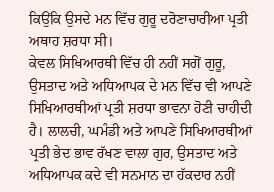ਕਿਉਂਕਿ ਉਸਦੇ ਮਨ ਵਿੱਚ ਗੁਰੂ ਦਰੋਣਾਚਾਰੀਆ ਪ੍ਰਤੀ ਅਥਾਹ ਸ਼ਰਧਾ ਸੀ।
ਕੇਵਲ ਸਿਖਿਆਰਥੀ ਵਿੱਚ ਹੀ ਨਹੀਂ ਸਗੋਂ ਗੁਰੂ, ਉਸਤਾਦ ਅਤੇ ਅਧਿਆਪਕ ਦੇ ਮਨ ਵਿੱਚ ਵੀ ਆਪਣੇ ਸਿਖਿਆਰਥੀਆਂ ਪ੍ਰਤੀ ਸ਼ਰਧਾ ਭਾਵਨਾ ਹੋਣੀ ਚਾਹੀਦੀ ਹੈ। ਲਾਲਚੀ, ਘਮੰਡੀ ਅਤੇ ਆਪਣੇ ਸਿਖਿਆਰਥੀਆਂ ਪ੍ਰਤੀ ਭੇਦ ਭਾਵ ਰੱਖਣ ਵਾਲਾ ਗੁਰ, ਉਸਤਾਦ ਅਤੇ ਅਧਿਆਪਕ ਕਦੇ ਵੀ ਸਨਮਾਨ ਦਾ ਹੱਕਦਾਰ ਨਹੀਂ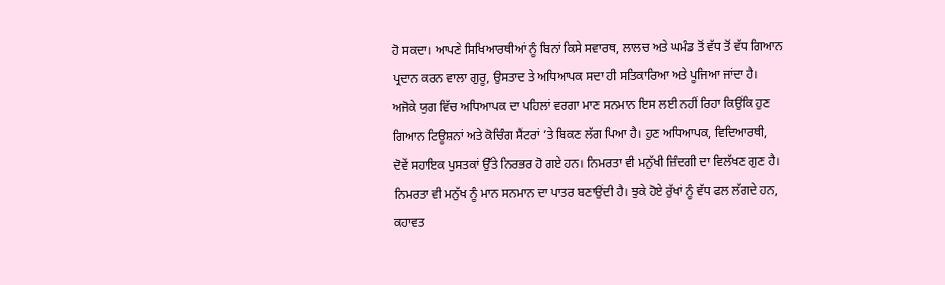ਹੋ ਸਕਦਾ। ਆਪਣੇ ਸਿਖਿਆਰਥੀਆਂ ਨੂੰ ਬਿਨਾਂ ਕਿਸੇ ਸਵਾਰਥ, ਲਾਲਚ ਅਤੇ ਘਮੰਡ ਤੋਂ ਵੱਧ ਤੋਂ ਵੱਧ ਗਿਆਨ ਪ੍ਰਦਾਨ ਕਰਨ ਵਾਲਾ ਗੁਰੂ, ਉਸਤਾਦ ਤੇ ਅਧਿਆਪਕ ਸਦਾ ਹੀ ਸਤਿਕਾਰਿਆ ਅਤੇ ਪੂਜਿਆ ਜਾਂਦਾ ਹੈ। ਅਜੋਕੇ ਯੁਗ ਵਿੱਚ ਅਧਿਆਪਕ ਦਾ ਪਹਿਲਾਂ ਵਰਗਾ ਮਾਣ ਸਨਮਾਨ ਇਸ ਲਈ ਨਹੀਂ ਰਿਹਾ ਕਿਉਂਕਿ ਹੁਣ ਗਿਆਨ ਟਿਊਸ਼ਨਾਂ ਅਤੇ ਕੋਚਿੰਗ ਸੈਂਟਰਾਂ ’ਤੇ ਬਿਕਣ ਲੱਗ ਪਿਆ ਹੈ। ਹੁਣ ਅਧਿਆਪਕ, ਵਿਦਿਆਰਥੀ, ਦੋਵੇਂ ਸਹਾਇਕ ਪੁਸਤਕਾਂ ਉੱਤੇ ਨਿਰਭਰ ਹੋ ਗਏ ਹਨ। ਨਿਮਰਤਾ ਵੀ ਮਨੁੱਖੀ ਜ਼ਿੰਦਗੀ ਦਾ ਵਿਲੱਖਣ ਗੁਣ ਹੈ। ਨਿਮਰਤਾ ਵੀ ਮਨੁੱਖ ਨੂੰ ਮਾਨ ਸਨਮਾਨ ਦਾ ਪਾਤਰ ਬਣਾਉਂਦੀ ਹੈ। ਝੁਕੇ ਹੋਏ ਰੁੱਖਾਂ ਨੂੰ ਵੱਧ ਫਲ ਲੱਗਦੇ ਹਨ, ਕਹਾਵਤ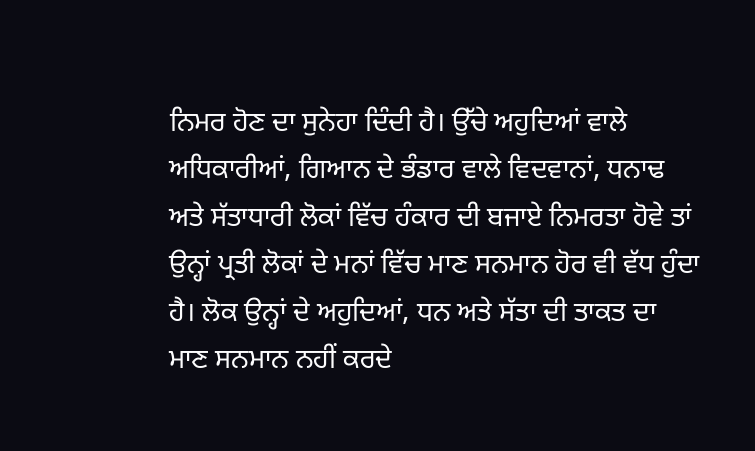ਨਿਮਰ ਹੋਣ ਦਾ ਸੁਨੇਹਾ ਦਿੰਦੀ ਹੈ। ਉੱਚੇ ਅਹੁਦਿਆਂ ਵਾਲੇ ਅਧਿਕਾਰੀਆਂ, ਗਿਆਨ ਦੇ ਭੰਡਾਰ ਵਾਲੇ ਵਿਦਵਾਨਾਂ, ਧਨਾਢ ਅਤੇ ਸੱਤਾਧਾਰੀ ਲੋਕਾਂ ਵਿੱਚ ਹੰਕਾਰ ਦੀ ਬਜਾਏ ਨਿਮਰਤਾ ਹੋਵੇ ਤਾਂ ਉਨ੍ਹਾਂ ਪ੍ਰਤੀ ਲੋਕਾਂ ਦੇ ਮਨਾਂ ਵਿੱਚ ਮਾਣ ਸਨਮਾਨ ਹੋਰ ਵੀ ਵੱਧ ਹੁੰਦਾ ਹੈ। ਲੋਕ ਉਨ੍ਹਾਂ ਦੇ ਅਹੁਦਿਆਂ, ਧਨ ਅਤੇ ਸੱਤਾ ਦੀ ਤਾਕਤ ਦਾ ਮਾਣ ਸਨਮਾਨ ਨਹੀਂ ਕਰਦੇ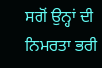ਸਗੋਂ ਉਨ੍ਹਾਂ ਦੀ ਨਿਮਰਤਾ ਭਰੀ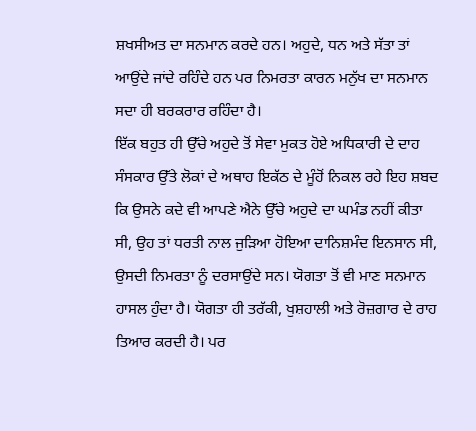ਸ਼ਖਸੀਅਤ ਦਾ ਸਨਮਾਨ ਕਰਦੇ ਹਨ। ਅਹੁਦੇ, ਧਨ ਅਤੇ ਸੱਤਾ ਤਾਂ ਆਉਂਦੇ ਜਾਂਦੇ ਰਹਿੰਦੇ ਹਨ ਪਰ ਨਿਮਰਤਾ ਕਾਰਨ ਮਨੁੱਖ ਦਾ ਸਨਮਾਨ ਸਦਾ ਹੀ ਬਰਕਰਾਰ ਰਹਿੰਦਾ ਹੈ।
ਇੱਕ ਬਹੁਤ ਹੀ ਉੱਚੇ ਅਹੁਦੇ ਤੋਂ ਸੇਵਾ ਮੁਕਤ ਹੋਏ ਅਧਿਕਾਰੀ ਦੇ ਦਾਹ ਸੰਸਕਾਰ ਉੱਤੇ ਲੋਕਾਂ ਦੇ ਅਥਾਹ ਇਕੱਠ ਦੇ ਮੂੰਹੋਂ ਨਿਕਲ ਰਹੇ ਇਹ ਸ਼ਬਦ ਕਿ ਉਸਨੇ ਕਦੇ ਵੀ ਆਪਣੇ ਐਨੇ ਉੱਚੇ ਅਹੁਦੇ ਦਾ ਘਮੰਡ ਨਹੀਂ ਕੀਤਾ ਸੀ, ਉਹ ਤਾਂ ਧਰਤੀ ਨਾਲ ਜੁੜਿਆ ਹੋਇਆ ਦਾਨਿਸ਼ਮੰਦ ਇਨਸਾਨ ਸੀ, ਉਸਦੀ ਨਿਮਰਤਾ ਨੂੰ ਦਰਸਾਉਂਦੇ ਸਨ। ਯੋਗਤਾ ਤੋਂ ਵੀ ਮਾਣ ਸਨਮਾਨ ਹਾਸਲ ਹੁੰਦਾ ਹੈ। ਯੋਗਤਾ ਹੀ ਤਰੱਕੀ, ਖੁਸ਼ਹਾਲੀ ਅਤੇ ਰੋਜ਼ਗਾਰ ਦੇ ਰਾਹ ਤਿਆਰ ਕਰਦੀ ਹੈ। ਪਰ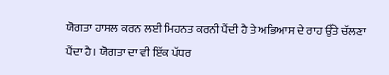ਯੋਗਤਾ ਹਾਸਲ ਕਰਨ ਲਈ ਮਿਹਨਤ ਕਰਨੀ ਪੈਂਦੀ ਹੈ ਤੇ ਅਭਿਆਸ ਦੇ ਰਾਹ ਉੱਤੇ ਚੱਲਣਾ ਪੈਂਦਾ ਹੈ। ਯੋਗਤਾ ਦਾ ਵੀ ਇੱਕ ਪੱਧਰ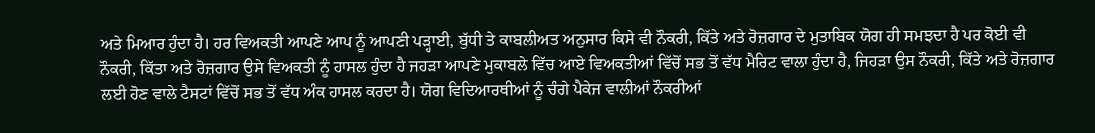ਅਤੇ ਮਿਆਰ ਹੁੰਦਾ ਹੈ। ਹਰ ਵਿਅਕਤੀ ਆਪਣੇ ਆਪ ਨੂੰ ਆਪਣੀ ਪੜ੍ਹਾਈ, ਬੁੱਧੀ ਤੇ ਕਾਬਲੀਅਤ ਅਨੁਸਾਰ ਕਿਸੇ ਵੀ ਨੌਕਰੀ, ਕਿੱਤੇ ਅਤੇ ਰੋਜ਼ਗਾਰ ਦੇ ਮੁਤਾਬਿਕ ਯੋਗ ਹੀ ਸਮਝਦਾ ਹੈ ਪਰ ਕੋਈ ਵੀ ਨੌਕਰੀ, ਕਿੱਤਾ ਅਤੇ ਰੋਜ਼ਗਾਰ ਉਸੇ ਵਿਅਕਤੀ ਨੂੰ ਹਾਸਲ ਹੁੰਦਾ ਹੈ ਜਹੜਾ ਆਪਣੇ ਮੁਕਾਬਲੇ ਵਿੱਚ ਆਏ ਵਿਅਕਤੀਆਂ ਵਿੱਚੋਂ ਸਭ ਤੋਂ ਵੱਧ ਮੈਰਿਟ ਵਾਲਾ ਹੁੰਦਾ ਹੈ, ਜਿਹੜਾ ਉਸ ਨੌਕਰੀ, ਕਿੱਤੇ ਅਤੇ ਰੋਜ਼ਗਾਰ ਲਈ ਹੋਣ ਵਾਲੇ ਟੈਸਟਾਂ ਵਿੱਚੋਂ ਸਭ ਤੋਂ ਵੱਧ ਅੰਕ ਹਾਸਲ ਕਰਦਾ ਹੈ। ਯੋਗ ਵਿਦਿਆਰਥੀਆਂ ਨੂੰ ਚੰਗੇ ਪੈਕੇਜ ਵਾਲੀਆਂ ਨੌਕਰੀਆਂ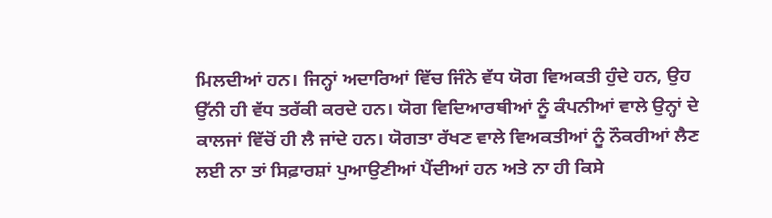ਮਿਲਦੀਆਂ ਹਨ। ਜਿਨ੍ਹਾਂ ਅਦਾਰਿਆਂ ਵਿੱਚ ਜਿੰਨੇ ਵੱਧ ਯੋਗ ਵਿਅਕਤੀ ਹੁੰਦੇ ਹਨ, ਉਹ ਉੱਨੀ ਹੀ ਵੱਧ ਤਰੱਕੀ ਕਰਦੇ ਹਨ। ਯੋਗ ਵਿਦਿਆਰਥੀਆਂ ਨੂੰ ਕੰਪਨੀਆਂ ਵਾਲੇ ਉਨ੍ਹਾਂ ਦੇ ਕਾਲਜਾਂ ਵਿੱਚੋਂ ਹੀ ਲੈ ਜਾਂਦੇ ਹਨ। ਯੋਗਤਾ ਰੱਖਣ ਵਾਲੇ ਵਿਅਕਤੀਆਂ ਨੂੰ ਨੌਕਰੀਆਂ ਲੈਣ ਲਈ ਨਾ ਤਾਂ ਸਿਫ਼ਾਰਸ਼ਾਂ ਪੁਆਉਣੀਆਂ ਪੈਂਦੀਆਂ ਹਨ ਅਤੇ ਨਾ ਹੀ ਕਿਸੇ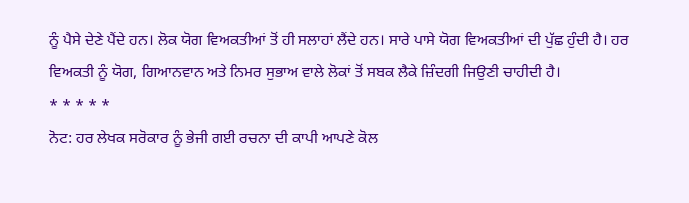ਨੂੰ ਪੈਸੇ ਦੇਣੇ ਪੈਂਦੇ ਹਨ। ਲੋਕ ਯੋਗ ਵਿਅਕਤੀਆਂ ਤੋਂ ਹੀ ਸਲਾਹਾਂ ਲੈਂਦੇ ਹਨ। ਸਾਰੇ ਪਾਸੇ ਯੋਗ ਵਿਅਕਤੀਆਂ ਦੀ ਪੁੱਛ ਹੁੰਦੀ ਹੈ। ਹਰ ਵਿਅਕਤੀ ਨੂੰ ਯੋਗ, ਗਿਆਨਵਾਨ ਅਤੇ ਨਿਮਰ ਸੁਭਾਅ ਵਾਲੇ ਲੋਕਾਂ ਤੋਂ ਸਬਕ ਲੈਕੇ ਜ਼ਿੰਦਗੀ ਜਿਉਣੀ ਚਾਹੀਦੀ ਹੈ।
* * * * *
ਨੋਟ: ਹਰ ਲੇਖਕ ਸਰੋਕਾਰ ਨੂੰ ਭੇਜੀ ਗਈ ਰਚਨਾ ਦੀ ਕਾਪੀ ਆਪਣੇ ਕੋਲ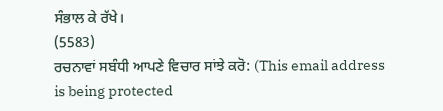ਸੰਭਾਲ ਕੇ ਰੱਖੇ।
(5583)
ਰਚਨਾਵਾਂ ਸਬੰਧੀ ਆਪਣੇ ਵਿਚਾਰ ਸਾਂਝੇ ਕਰੋ: (This email address is being protected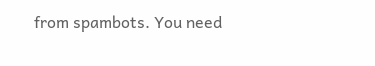from spambots. You need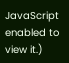JavaScript enabled to view it.)